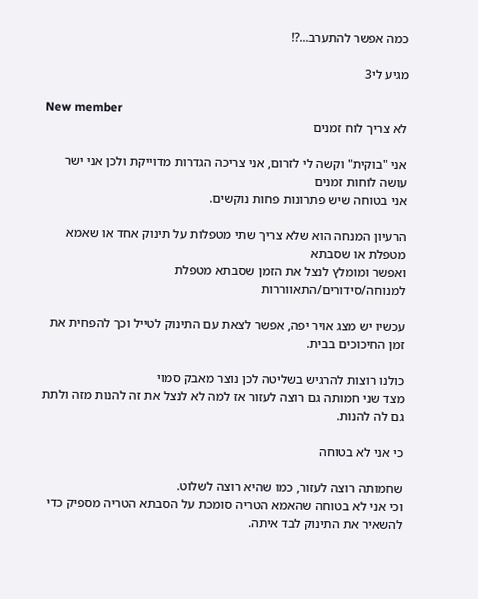כמה אפשר להתערב...?!

מגיע לי3

New member
לא צריך לוח זמנים

אני "בוקית" וקשה לי לזרום, אני צריכה הגדרות מדוייקת ולכן אני ישר עושה לוחות זמנים
אני בטוחה שיש פתרונות פחות נוקשים.

הרעיון המנחה הוא שלא צריך שתי מטפלות על תינוק אחד או שאמא מטפלת או שסבתא
ואפשר ומומלץ לנצל את הזמן שסבתא מטפלת למנוחה/סידורים/התאווררות

עכשיו יש מצג אויר יפה, אפשר לצאת עם התינוק לטייל וכך להפחית את זמן החיכוכים בבית.

כולנו רוצות להרגיש בשליטה לכן נוצר מאבק סמוי
מצד שני חמותה גם רוצה לעזור אז למה לא לנצל את זה להנות מזה ולתת גם לה להנות.

כי אני לא בטוחה

שחמותה רוצה לעזור, כמו שהיא רוצה לשלוט.
וכי אני לא בטוחה שהאמא הטריה סומכת על הסבתא הטריה מספיק כדי להשאיר את התינוק לבד איתה.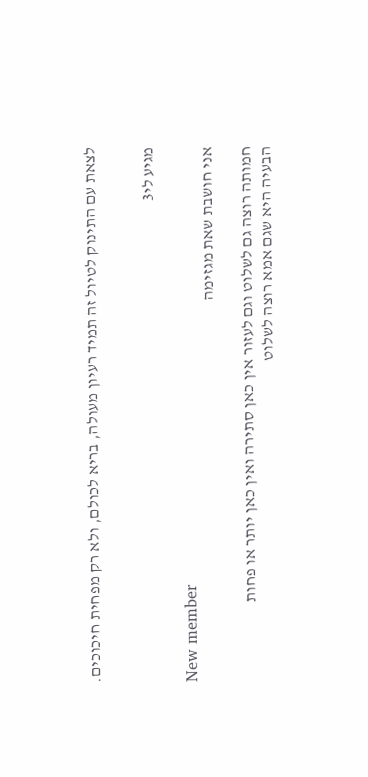לצאת עם התינוק לטיול זה תמיד רעיון מעולה, בריא לכולם, ולא רק מפחית חיכוכים.


מגיע לי3

New member
אני חושבת שאת מגזימה

חמותה רוצה גם לשלוט וגם לעזור אין כאן סתירה ואין כאן יותר או פחות
הבעיה היא שגם אמא רוצה לשלוט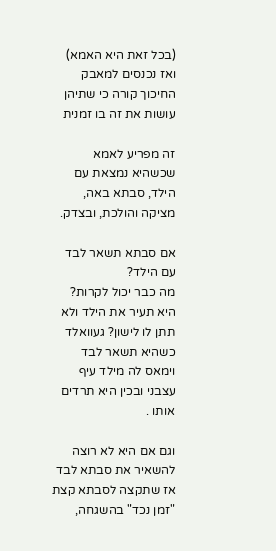(בכל זאת היא האמא) ואז נכנסים למאבק
החיכוך קורה כי שתיהן עושות את זה בו זמנית

זה מפריע לאמא שכשהיא נמצאת עם הילד, סבתא באה, מציקה והולכת, ובצדק.

אם סבתא תשאר לבד עם הילד?
מה כבר יכול לקרות?
היא תעיר את הילד ולא תתן לו לישון? געוואלד
כשהיא תשאר לבד וימאס לה מילד עיף עצבני ובכין היא תרדים אותו .

וגם אם היא לא רוצה להשאיר את סבתא לבד
אז שתקצה לסבתא קצת "זמן נכד" בהשגחה,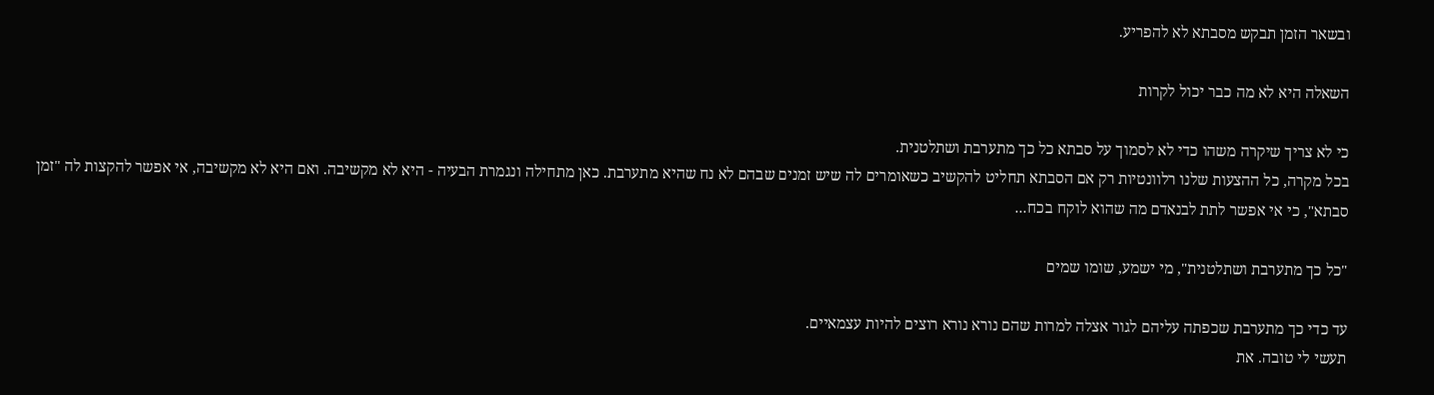ובשאר הזמן תבקש מסבתא לא להפריע.

השאלה היא לא מה כבר יכול לקרות

כי לא צריך שיקרה משהו כדי לא לסמוך על סבתא כל כך מתערבת ושתלטנית.
בכל מקרה, כל ההצעות שלנו רלוונטיות רק אם הסבתא תחליט להקשיב כשאומרים לה שיש זמנים שבהם לא נח שהיא מתערבת. כאן מתחילה ונגמרת הבעיה - היא לא מקשיבה. ואם היא לא מקשיבה, אי אפשר להקצות לה "זמן סבתא", כי אי אפשר לתת לבנאדם מה שהוא לוקח בכח...

"כל כך מתערבת ושתלטנית", מי ישמע, שומו שמים

עד כדי כך מתערבת שכפתה עליהם לגור אצלה למרות שהם נורא נורא רוצים להיות עצמאיים.
תעשי לי טובה. את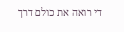די רואה את כולם דרך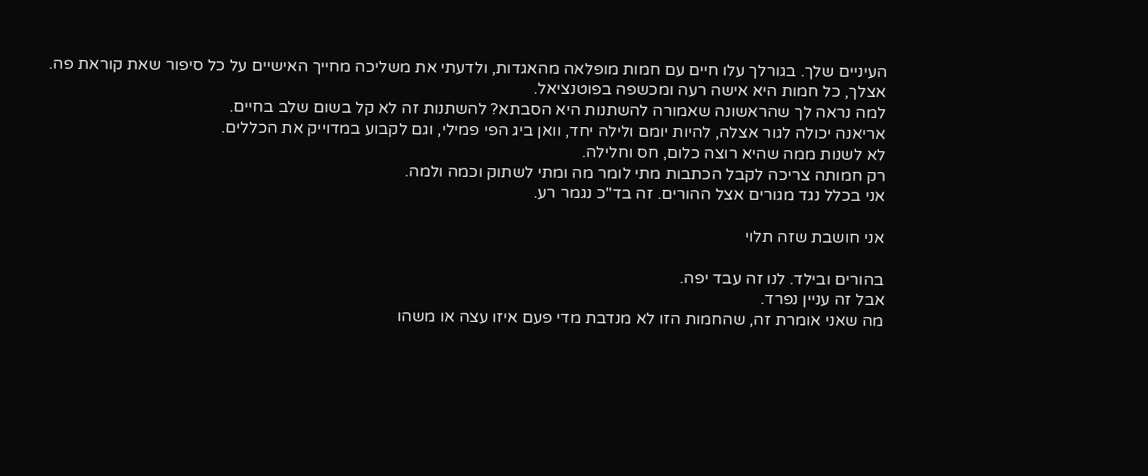העיניים שלך. בגורלך עלו חיים עם חמות מופלאה מהאגדות, ולדעתי את משליכה מחייך האישיים על כל סיפור שאת קוראת פה.
אצלך, כל חמות היא אישה רעה ומכשפה בפוטנציאל.
למה נראה לך שהראשונה שאמורה להשתנות היא הסבתא? להשתנות זה לא קל בשום שלב בחיים.
אריאנה יכולה לגור אצלה, להיות יומם ולילה יחד, וואן ביג הפי פמילי, וגם לקבוע במדוייק את הכללים.
לא לשנות ממה שהיא רוצה כלום, חס וחלילה.
רק חמותה צריכה לקבל הכתבות מתי לומר מה ומתי לשתוק וכמה ולמה.
אני בכלל נגד מגורים אצל ההורים. זה בד"כ נגמר רע.

אני חושבת שזה תלוי

בהורים ובילד. לנו זה עבד יפה.
אבל זה עניין נפרד.
מה שאני אומרת זה, שהחמות הזו לא מנדבת מדי פעם איזו עצה או משהו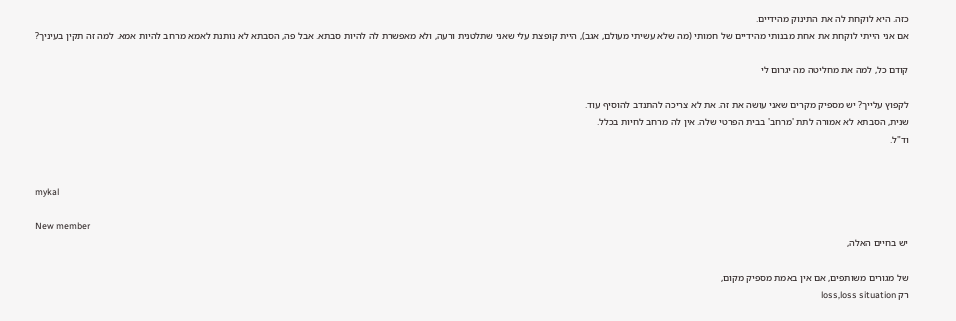כזה. היא לוקחת לה את התינוק מהידיים.
אם אני הייתי לוקחת את אחת מבנותי מהידיים של חמותי (מה שלא עשיתי מעולם, אגב), היית קופצת עלי שאני שתלטנית ורעה, ולא מאפשרת לה להיות סבתא. אבל פה, הסבתא לא נותנת לאמא מרחב להיות אמא. למה זה תקין בעיניך?

קודם כל, למה את מחליטה מה יגרום לי

לקפוץ עלייך? יש מספיק מקרים שאני עושה את זה. את לא צריכה להתנדב להוסיף עוד.
שנית, הסבתא לא אמורה לתת 'מרחב' בבית הפרטי שלה. אין לה מרחב לחיות בכלל.
וד"ל.


mykal

New member
יש בחיים האלה,

של מגורים משותפים, אם אין באמת מספיק מקום,
רק loss,loss situation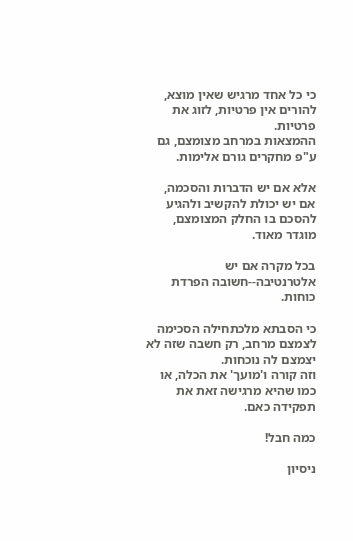כי כל אחד מרגיש שאין מוצא, להורים אין פרטיות, לזוג את פרטיות.
ההמצאות במרחב מצומצם, גם ע"פ מחקרים גורם אלימות.

אלא אם יש הדברות והסכמה,
אם יש יכולת להקשיב ולהגיע להסכם בו החלק המצומצם, מוגדר מאוד.

בכל מקרה אם יש אלטרנטיבה--חשובה הפרדת כוחות.

כי הסבתא מלכתחילה הסכימה לצמצם מרחב, רק חשבה שזה לא יצמצם לה נוכחות.
וזה קורה ו'מועך' את הכלה, או כמו שהיא מרגישה זאת את תפקידה כאם.

כמה חבל!

ניסיון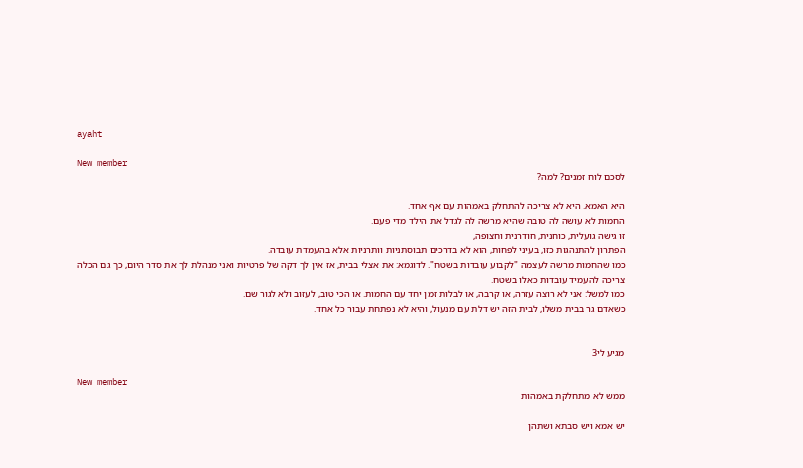ayaht

New member
לסכם לוח זמנים? למה?

היא האמא. היא לא צריכה להתחלק באמהות עם אף אחד.
החמות לא עושה לה טובה שהיא מרשה לה לגדל את הילד מדי פעם.
זו גישה גועלית, כוחנית, חודרנית וחצופה,
הפתרון להתנהגות כזו, בעיני לפחות, הוא לא בדרכים תבוסתניות וותרניות אלא בהעמדת עובדה.
כמו שהחמות מרשה לעצמה "לקבוע עובדות בשטח". לדוגמא: את אצלי בבית, אז אין לך דקה של פרטיות ואני מנהלת לך את סדר היום, כך גם הכלה צריכה להעמיד עובדות כאלו בשטח.
כמו למשל: אני לא רוצה עזרה, או קרבה, או לבלות זמן יחד עם החמות. או הכי טוב, לעזוב ולא לגור שם.
כשאדם גר בבית משלו, לבית הזה יש דלת עם מנעול, והיא לא נפתחת עבור כל אחד.


מגיע לי3

New member
ממש לא מתחלקת באמהות

יש אמא ויש סבתא ושתהן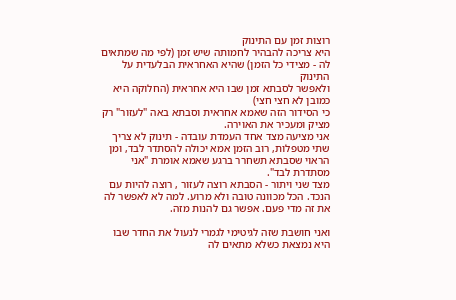רוצות זמן עם התינוק
היא צריכה להבהיר לחמותה שיש זמן (לפי מה שמתאים לה - מצידי כל הזמן) שהיא האחראית הבלעדית על התינוק
ולאפשר לסבתא זמן שבו היא אחראית (החלוקה היא כמובן לא חצי חצי)
כי הסידור הזה שאמא אחראית וסבתא באה "לעזור" רק מציק ומעכיר את האוירה.
אני מציעה מצד אחד העמדת עובדה - תינוק לא צריך שתי מטפלות, רוב הזמן אמא יכולה להסתדר לבד, ומן הראוי שסבתא תשחרר ברגע שאמא אומרת "אני מסתדרת לבד".
מצד שני ויתור - הסבתא רוצה לעזור , רוצה להיות עם הנכד. הכל מכוונה טובה ולא מרוע. למה לא לאפשר לה את זה מדי פעם. אפשר גם להנות מזה.

ואני חושבת שזה לגיטימי לגמרי לנעול את החדר שבו היא נמצאת כשלא מתאים לה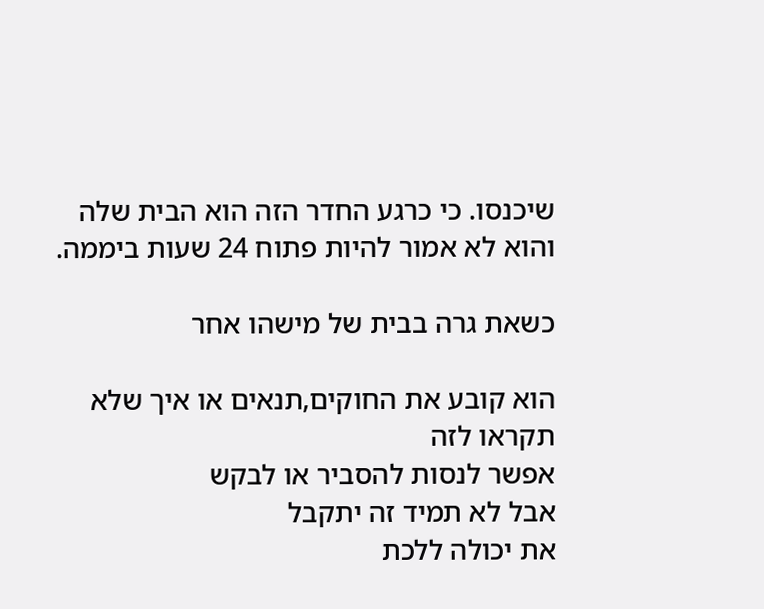שיכנסו. כי כרגע החדר הזה הוא הבית שלה והוא לא אמור להיות פתוח 24 שעות ביממה.

כשאת גרה בבית של מישהו אחר

הוא קובע את החוקים,תנאים או איך שלא תקראו לזה
אפשר לנסות להסביר או לבקש
אבל לא תמיד זה יתקבל
את יכולה ללכת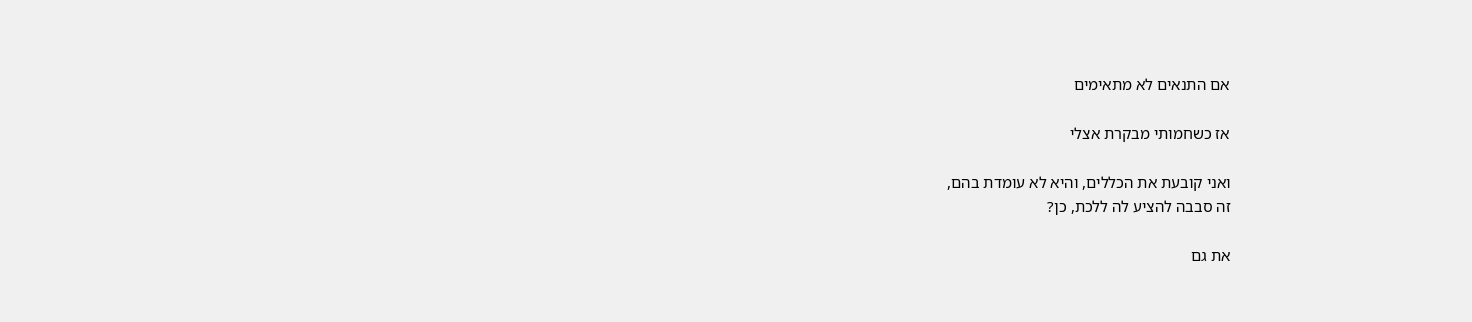אם התנאים לא מתאימים

אז כשחמותי מבקרת אצלי

ואני קובעת את הכללים, והיא לא עומדת בהם,
זה סבבה להציע לה ללכת, כן?

את גם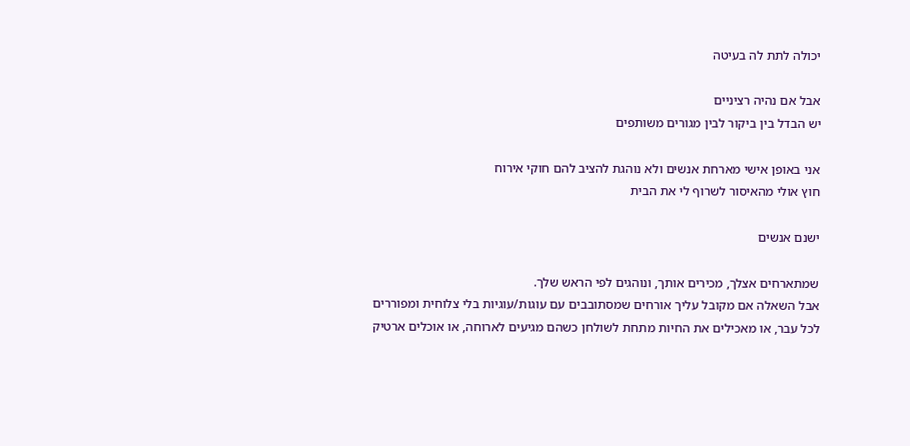יכולה לתת לה בעיטה

אבל אם נהיה רציניים
יש הבדל בין ביקור לבין מגורים משותפים

אני באופן אישי מארחת אנשים ולא נוהגת להציב להם חוקי אירוח
חוץ אולי מהאיסור לשרוף לי את הבית

ישנם אנשים

שמתארחים אצלך, מכירים אותך, ונוהגים לפי הראש שלך.
אבל השאלה אם מקובל עליך אורחים שמסתובבים עם עוגות/עוגיות בלי צלוחית ומפוררים לכל עבר, או מאכילים את החיות מתחת לשולחן כשהם מגיעים לארוחה, או אוכלים ארטיק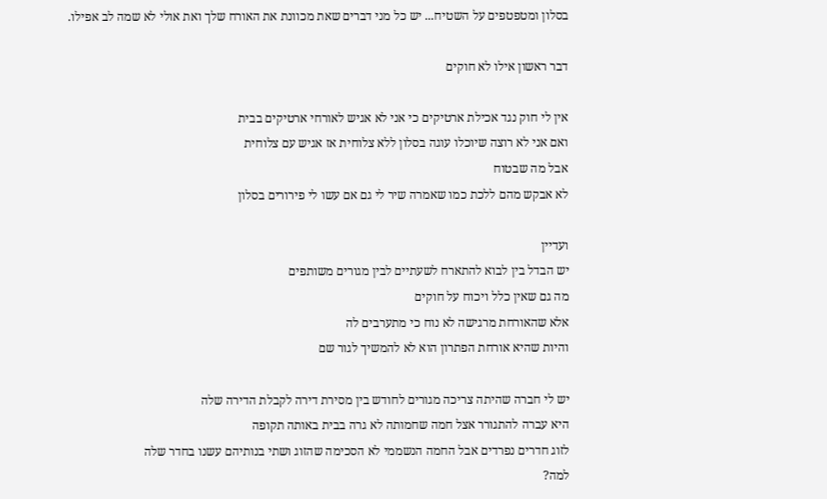בסלון ומטפטפים על השטיח... יש כל מני דברים שאת מכוונת את האורח שלך ואת אולי לא שמה לב אפילו.

דבר ראשון אילו לא חוקים

אין לי חוק נגד אכילת ארטיקים כי אני לא אגיש לאורחי ארטיקים בבית
ואם אני לא רוצה שיוכלו עוגה בסלון ללא צלוחית אז אגיש עם צלוחית
אבל מה שבטוח
לא אבקש מהם ללכת כמו שאמרה שיר לי גם אם עשו לי פירורים בסלון

ועדיין
יש הבדל בין לבוא להתארח לשעתיים לבין מגורים משותפים
מה גם שאין כלל ויכוח על חוקים
אלא שהאורחת מרגישה לא נוח כי מתערבים לה
והיות שהיא אורחת הפתרון הוא לא להמשיך לגור שם

יש לי חברה שהיתה צריכה מגורים לחודש בין מסירת דירה לקבלת הדירה שלה
היא עברה להתגורר אצל חמה שחמותה לא גרה בבית באותה תקופה
לזוג חדרים נפרדים אבל החמה הנשממי לא הסכימה שהזוג ושתי בנותיהם עשנו בחדר שלה
למה?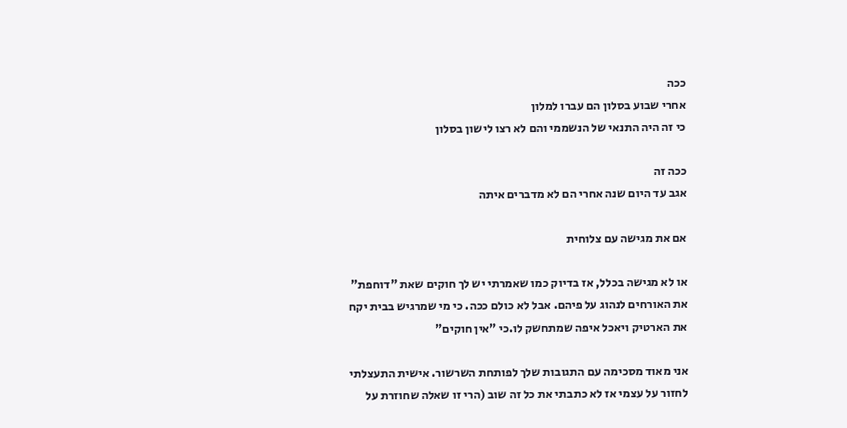ככה
אחרי שבוע בסלון הם עברו למלון
כי זה היה התנאי של הנשממי והם לא רצו לישון בסלון

ככה זה
אגב עד היום שנה אחרי הם לא מדברים איתה

אם את מגישה עם צלוחית

או לא מגישה בכלל, אז בדיוק כמו שאמרתי יש לך חוקים שאת "דוחפת" את האורחים לנהוג על פיהם. אבל לא כולם ככה. כי מי שמרגיש בבית יקח את הארטיק ויאכל איפה שמתחשק לו.כי "אין חוקים"

אני מאוד מסכימה עם התגובות שלך לפותחת השרשור. אישית התעצלתי לחזור על עצמי אז לא כתבתי את כל זה שוב (הרי זו שאלה שחוזרת על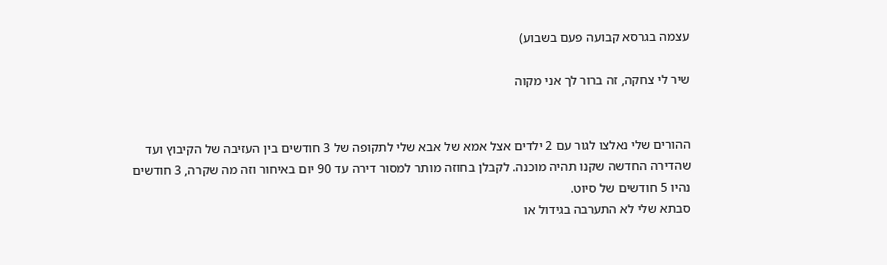עצמה בגרסא קבועה פעם בשבוע)

שיר לי צחקה, זה ברור לך אני מקוה


ההורים שלי נאלצו לגור עם 2 ילדים אצל אמא של אבא שלי לתקופה של 3 חודשים בין העזיבה של הקיבוץ ועד שהדירה החדשה שקנו תהיה מוכנה. לקבלן בחוזה מותר למסור דירה עד 90 יום באיחור וזה מה שקרה, 3 חודשים נהיו 5 חודשים של סיוט.
סבתא שלי לא התערבה בגידול או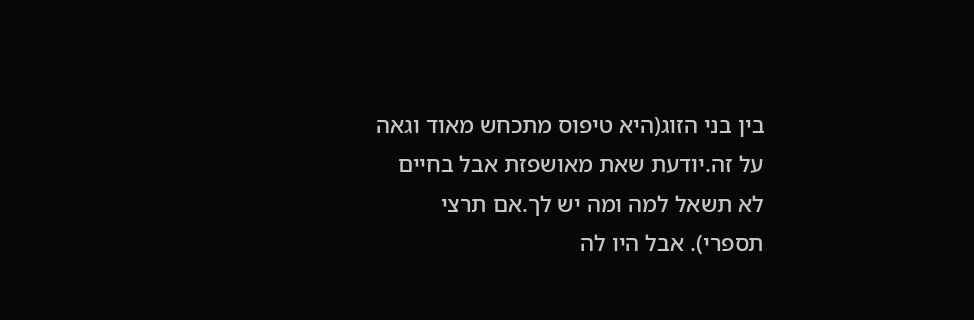בין בני הזוג(היא טיפוס מתכחש מאוד וגאה על זה.יודעת שאת מאושפזת אבל בחיים לא תשאל למה ומה יש לך.אם תרצי תספרי). אבל היו לה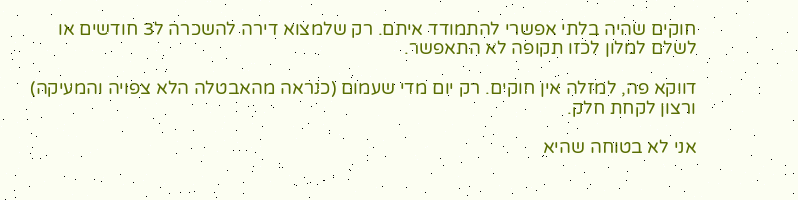חוקים שהיה בלתי אפשרי להתמודד איתם. רק שלמצוא דירה להשכרה ל3 חודשים או לשלם למלון לכזו תקופה לא התאפשר.

דווקא פה, למזלה אין חוקים. רק יום מדי שעמום (כנראה מהאבטלה הלא צפויה והמעיקה) ורצון לקחת חלק.

אני לא בטוחה שהיא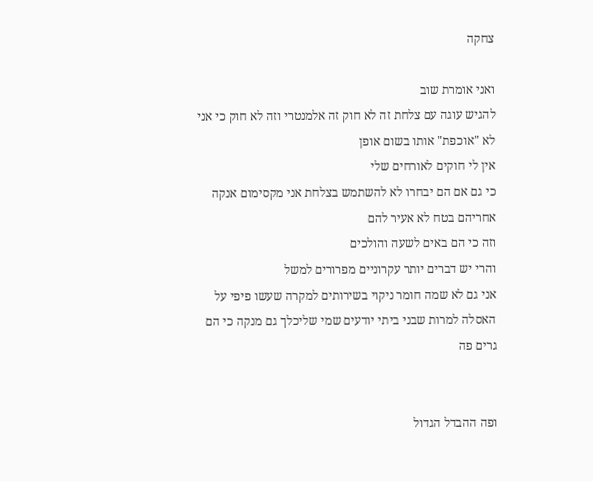צחקה

ואני אומרת שוב
להגיש עוגה עם צלחת זה לא חוק זה אלמנטרי וזה לא חוק כי אני לא "אוכפת" אותו בשום אופן
אין לי חוקים לאורחים שלי
כי גם אם הם יבחרו לא להשתמש בצלחת אני מקסימום אנקה אחריהם בטח לא אעיר להם
וזה כי הם באים לשעה והולכים
והרי יש דברים יותר עקרוניים מפרורים למשל
אני גם לא שמה חומר ניקוי בשירותים למקרה שעשו פיפי על האסלה למרות שבני ביתי יודעים שמי שליכלך גם מנקה כי הם גרים פה


ופה ההבדל הגדול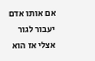אם אותו אדם יעבור לגור אצלי אז הוא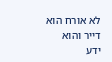לא אורח הוא דייר והוא ידע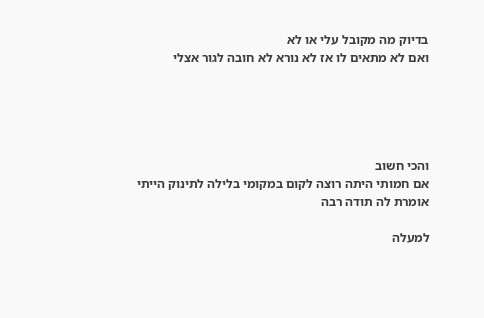בדיוק מה מקובל עלי או לא
ואם לא מתאים לו אז לא נורא לא חובה לגור אצלי





והכי חשוב
אם חמותי היתה רוצה לקום במקומי בלילה לתינוק הייתי אומרת לה תודה רבה

למעלה